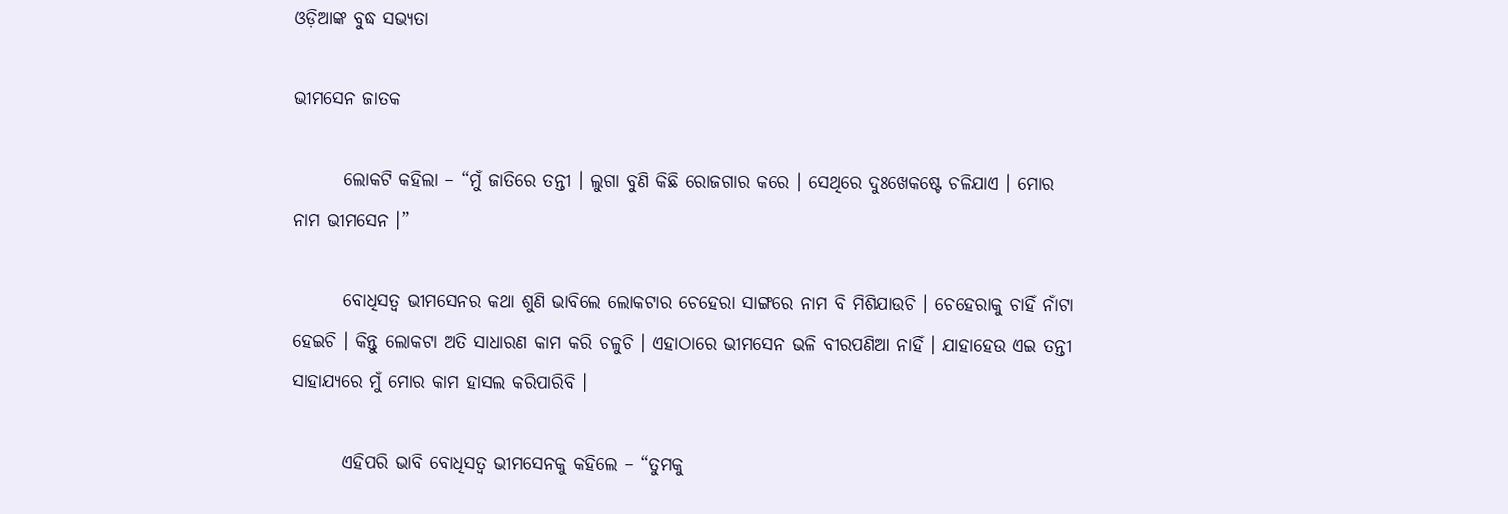ଓଡ଼ିଆଙ୍କ ବୁଦ୍ଧ ସଭ୍ୟତା

ଭୀମସେନ ଜାତକ

       ଲୋକଟି କହିଲା – “ମୁଁ ଜାତିରେ ତନ୍ତୀ । ଲୁଗା ବୁଣି କିଛି ରୋଜଗାର କରେ । ସେଥିରେ ଦୁଃଖେକଷ୍ଟେ ଚଳିଯାଏ । ମୋର ନାମ ଭୀମସେନ ।”

       ବୋଧିସତ୍ୱ ଭୀମସେନର କଥା ଶୁଣି ଭାବିଲେ ଲୋକଟାର ଚେହେରା ସାଙ୍ଗରେ ନାମ ବି ମିଶିଯାଉଚି । ଚେହେରାକୁ ଚାହିଁ ନାଁଟା ହେଇଚି । କିନ୍ତୁ ଲୋକଟା ଅତି ସାଧାରଣ କାମ କରି ଚଳୁଚି । ଏହାଠାରେ ଭୀମସେନ ଭଳି ବୀରପଣିଆ ନାହିଁ । ଯାହାହେଉ ଏଇ ତନ୍ତୀ ସାହାଯ୍ୟରେ ମୁଁ ମୋର କାମ ହାସଲ କରିପାରିବି ।

       ଏହିପରି ଭାବି ବୋଧିସତ୍ୱ ଭୀମସେନକୁ କହିଲେ – “ତୁମକୁ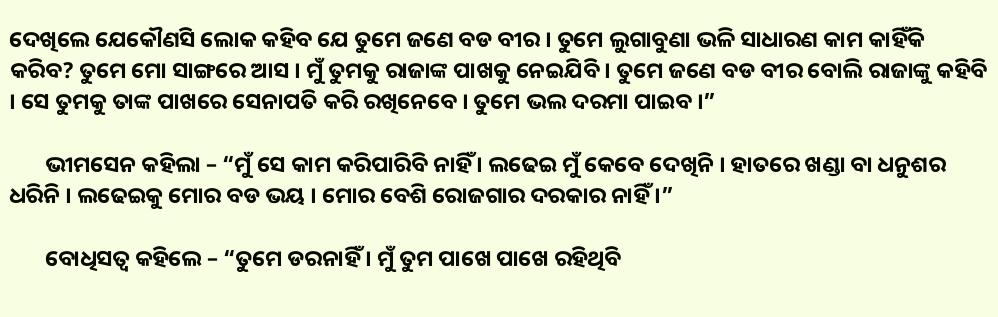ଦେଖିଲେ ଯେକୌଣସି ଲୋକ କହିବ ଯେ ତୁମେ ଜଣେ ବଡ ବୀର । ତୁମେ ଲୁଗାବୁଣା ଭଳି ସାଧାରଣ କାମ କାହିଁକି କରିବ? ତୁମେ ମୋ ସାଙ୍ଗରେ ଆସ । ମୁଁ ତୁମକୁ ରାଜାଙ୍କ ପାଖକୁ ନେଇଯିବି । ତୁମେ ଜଣେ ବଡ ବୀର ବୋଲି ରାଜାଙ୍କୁ କହିବି । ସେ ତୁମକୁ ତାଙ୍କ ପାଖରେ ସେନାପତି କରି ରଖିନେବେ । ତୁମେ ଭଲ ଦରମା ପାଇବ ।”

       ଭୀମସେନ କହିଲା – “ମୁଁ ସେ କାମ କରିପାରିବି ନାହିଁ । ଲଢେଇ ମୁଁ କେବେ ଦେଖିନି । ହାତରେ ଖଣ୍ଡା ବା ଧନୁଶର ଧରିନି । ଲଢେଇକୁ ମୋର ବଡ ଭୟ । ମୋର ବେଶି ରୋଜଗାର ଦରକାର ନାହିଁ ।”

       ବୋଧିସତ୍ୱ କହିଲେ – “ତୁମେ ଡରନାହିଁ । ମୁଁ ତୁମ ପାଖେ ପାଖେ ରହିଥିବି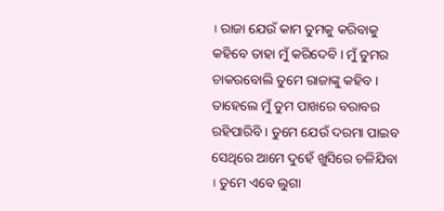। ରାଜା ଯେଉଁ କାମ ତୁମକୁ କରିବାକୁ କହିବେ ତାହା ମୁଁ କରିଦେବି । ମୁଁ ତୁମର ଚାକରବୋଲି ତୁମେ ରାଜାଙ୍କୁ କହିବ । ତାହେଲେ ମୁଁ ତୁମ ପାଖରେ ବରାବର ରହିପାରିବି । ତୁମେ ଯେଉଁ ଦରମା ପାଇବ ସେଥିରେ ଆମେ ଦୁହେଁ ଖୁସିରେ ଚଳିଯିବା । ତୁମେ ଏବେ ଲୁଗା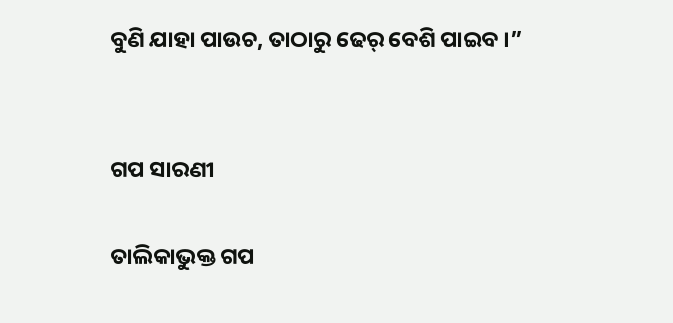ବୁଣି ଯାହା ପାଉଚ, ତାଠାରୁ ଢେର୍ ବେଶି ପାଇବ ।”


ଗପ ସାରଣୀ

ତାଲିକାଭୁକ୍ତ ଗପ